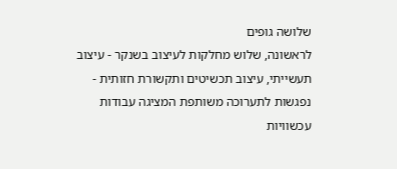שלושה גופים
לראשונה, שלוש מחלקות לעיצוב בשנקר - עיצוב תעשייתי, עיצוב תכשיטים ותקשורת חזותית - נפגשות לתערוכה משותפת המציגה עבודות עכשוויות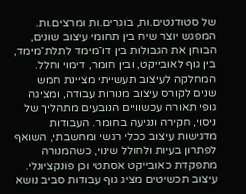של סטודנטים.ות, בוגרים.ות ומרצים.ות. המפגש יוצר שיח בין תחומי עיצוב שונים, הבוחן את הגבולות בין דו־מימד לתלת־מימד, בין גוף לאובייקט, ובין חומר, דימוי וחלל.
המחלקה לעיצוב תעשייתי מציינת חמש שנים לקורס עיצוב מנורות עבודה, ומציגה גופי תאורה עכשוויים הנובעים מתהליך של ניסוי, חקירה ונגיעה בחומר. העבודות מדגישות עיצוב ככלי רגשי ומחשבתי, השואף לפתרון בעיות ולחולל שינוי, כשהמנורה מתפקדת כאובייקט אסתטי וכן פונקציונלי.
עיצוב תכשיטים מציג גוף עבודות סביב נושא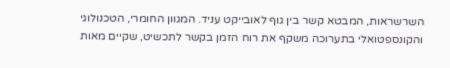השרשראות, המבטא קשר בין גוף לאובייקט עניד. המגוון החומרי, הטכנולוגי והקונספטואלי בתערוכה משקף את רוח הזמן בקשר לתכשיט, שקיים מאות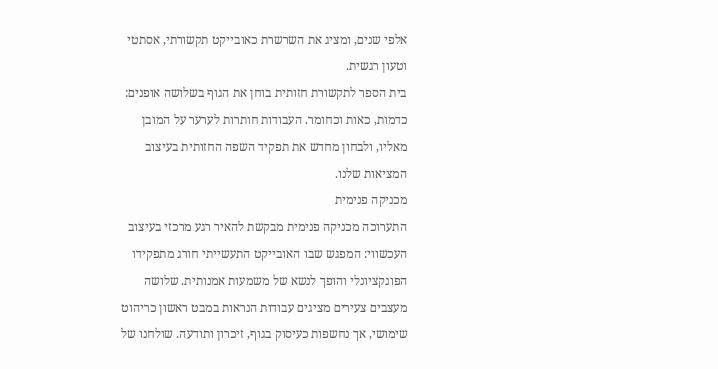אלפי שנים, ומציג את השרשרת כאובייקט תקשורתי, אסתטי וטעון רגשית.
בית הספר לתקשורת חזותית בוחן את הגוף בשלושה אופנים: כדמות, כאות וכחומר. העבודות חותרות לערער על המובן מאליו, ולבחון מחדש את תפקיד השפה החזותית בעיצוב המציאות שלנו.
מכניקה פנימית
התערוכה מכניקה פנימית מבקשת להאיר רגע מרכזי בעיצוב העכשווי: המפגש שבו האובייקט התעשייתי חורג מתפקידו הפונקציונלי והופך לנשא של משמעות אמנותית. שלושה מעצבים צעירים מציגים עבודות הנראות במבט ראשון כריהוט שימושי, אך נחשפות כעיסוק בגוף, זיכרון ותודעה. שולחנו של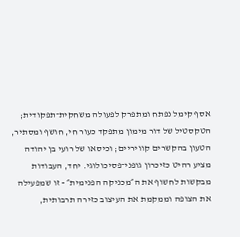אסף קימל נפתח ומתפרק לפעולה משחקית־תפקודית; הטקסטיל של דור מימון מתפקד כעור חי, חושף ומסתיר, הטעון בהקשרים קוויריים; וכיסאו של רועי בן יהודה מציע רהיט כזיכרון גופני־פסיכולוגי. יחד, העבודות מבקשות לחשוף את ה״מכניקה הפנימית״ - זו שמפעילה את הצופה וממקמת את העיצוב כזירה תרבותית,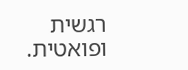רגשית ופואטית.